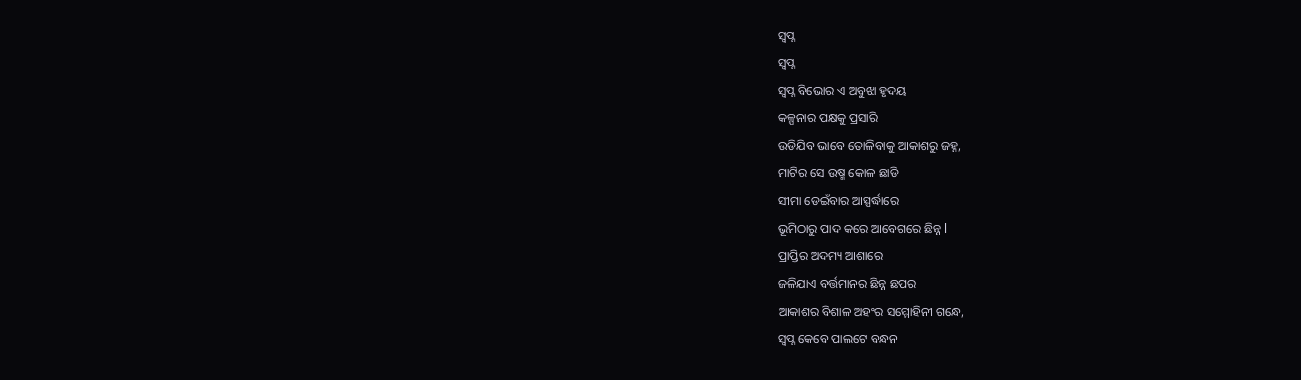ସ୍ଵପ୍ନ
ସ୍ଵପ୍ନ
ସ୍ଵପ୍ନ ବିଭୋର ଏ ଅବୁଝା ହୃଦୟ
କଳ୍ପନାର ପକ୍ଷକୁ ପ୍ରସାରି
ଉଡିଯିବ ଭାବେ ତୋଳିବାକୁ ଆକାଶରୁ ଜହ୍ନ,
ମାଟିର ସେ ଉଷ୍ମ କୋଳ ଛାଡି
ସୀମା ଡେଇଁବାର ଆସ୍ପର୍ଦ୍ଧାରେ
ଭୂମିଠାରୁ ପାଦ କରେ ଆବେଗରେ ଛିନ୍ନ l
ପ୍ରାପ୍ତିର ଅଦମ୍ୟ ଆଶାରେ
ଜଳିଯାଏ ବର୍ତ୍ତମାନର ଛିନ୍ନ ଛପର
ଆକାଶର ବିଶାଳ ଅହଂର ସମ୍ମୋହିନୀ ଗନ୍ଧେ,
ସ୍ଵପ୍ନ କେବେ ପାଲଟେ ବନ୍ଧନ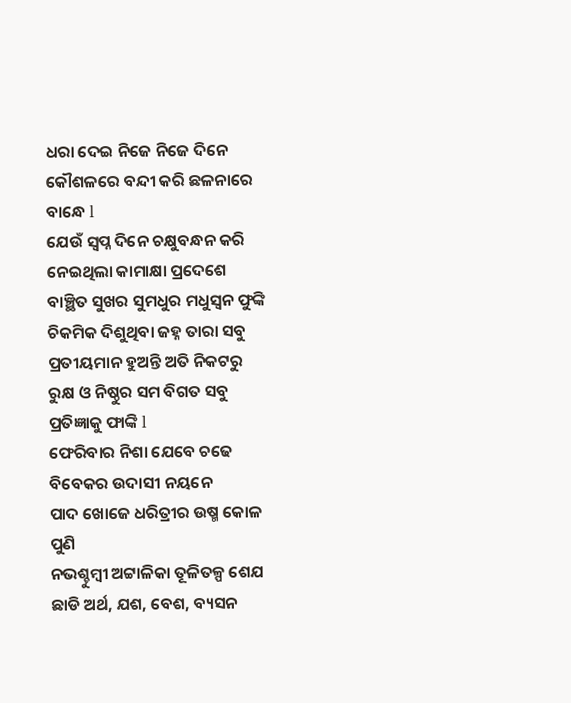ଧରା ଦେଇ ନିଜେ ନିଜେ ଦିନେ
କୌଶଳରେ ବନ୍ଦୀ କରି ଛଳନାରେ ବାନ୍ଧେ l
ଯେଉଁ ସ୍ଵପ୍ନ ଦିନେ ଚକ୍ଷୁବନ୍ଧନ କରି
ନେଇଥିଲା କାମାକ୍ଷା ପ୍ରଦେଶେ
ବାଞ୍ଛିତ ସୁଖର ସୁମଧୁର ମଧୁସ୍ଵନ ଫୁଙ୍କି
ଚିକମିକ ଦିଶୁଥିବା ଜହ୍ନ ତାରା ସବୁ
ପ୍ରତୀୟମାନ ହୁଅନ୍ତି ଅତି ନିକଟରୁ
ରୁକ୍ଷ ଓ ନିଷ୍ଠୁର ସମ ବିଗତ ସବୁ ପ୍ରତିଜ୍ଞାକୁ ଫାଙ୍କି l
ଫେରିବାର ନିଶା ଯେବେ ଚଢେ
ବିବେକର ଉଦାସୀ ନୟନେ
ପାଦ ଖୋଜେ ଧରିତ୍ରୀର ଉଷ୍ମ କୋଳ ପୁଣି
ନଭଶ୍ଚୁମ୍ବୀ ଅଟ୍ଟାଳିକା ତୂଳିତଳ୍ପ ଶେଯ
ଛାଡି ଅର୍ଥ, ଯଶ, ବେଶ, ବ୍ୟସନ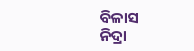ବିଳାସ
ନିଦ୍ରା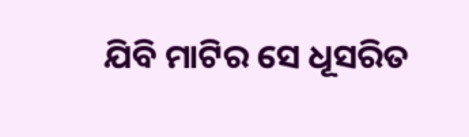ଯିବି ମାଟିର ସେ ଧୂସରିତ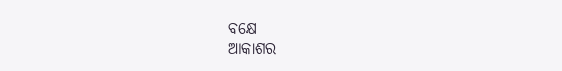ବକ୍ଷେ
ଆକାଶର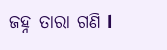ଜହ୍ନ ତାରା ଗଣି l